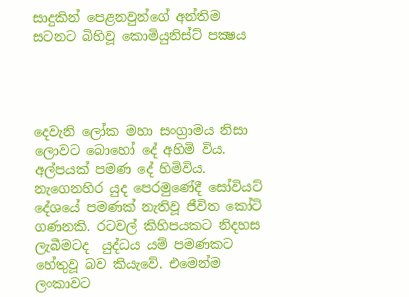සාදුකින් පෙළනවුන්ගේ අන්තිම සටනට බිහිවූ කොමියුනිස්ට් පක්‍ෂය




දෙවැනි ලෝක මහා සංග්‍රාමය නිසා ලොවට බොහෝ දේ අහිමි විය. අල්පයක් පමණ දේ හිමිවිය. නැගෙනහිර යුද පෙරමුණේදී සෝවියට් දේශයේ පමණක් නැතිවූ ජීවිත කෝටි ගණනකි. රටවල් කිහිපයකට නිදහස ලැබීමටද  යුද්ධය යම් පමණකට හේතුවූ බව කියැවේ. එමෙන්ම ලංකාවට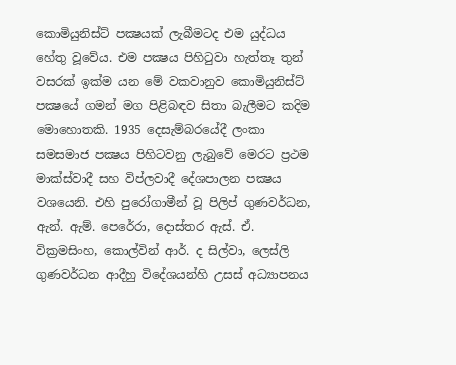කොමියුනිස්ට් පක්‍ෂයක් ලැබීමටද එම යුද්ධය හේතු වූවේය. එම පක්‍ෂය පිහිටුවා හැත්තෑ තුන් වසරක් ඉක්ම යන මේ වකවානුව කොමියුනිස්ට් පක්‍ෂයේ ගමන් මග පිළිබඳව සිතා බැලීමට කදිම මොහොතකි. 1935 දෙසැම්බරයේදී ලංකා සමසමාජ පක්‍ෂය පිහිටවනු ලැබුවේ මෙරට ප්‍රථම මාක්ස්වාදී සහ විප්ලවාදී දේශපාලන පක්‍ෂය වශයෙනි. එහි පුරෝගාමීන් වූ පිලිප් ගුණවර්ධන, ඇන්. ඇම්. පෙරේරා, දොස්තර ඇස්. ඒ. වික්‍රමසිංහ, කොල්වින් ආර්. ද සිල්වා, ලෙස්ලි ගුණවර්ධන ආදීහු විදේශයන්හි උසස් අධ්‍යාපනය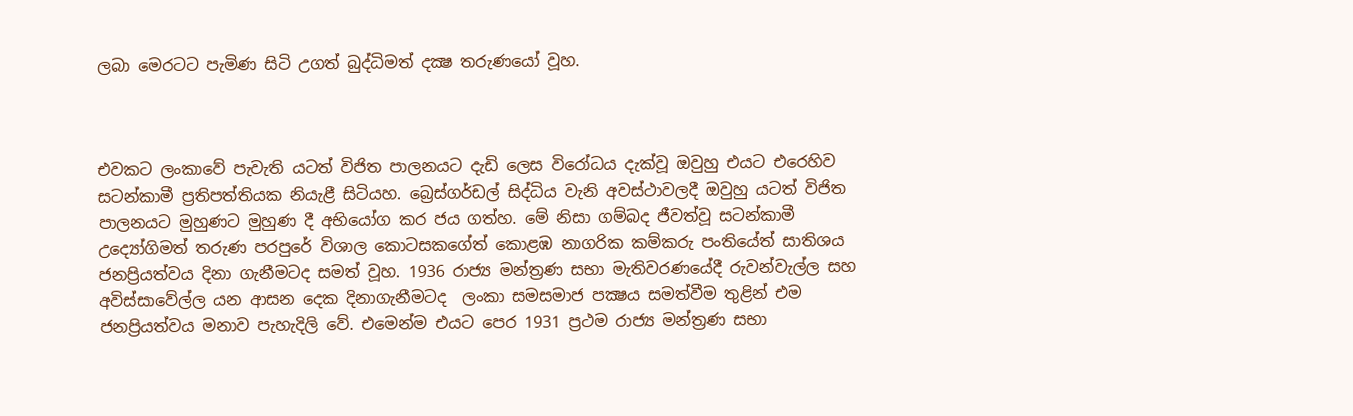ලබා මෙරටට පැමිණ සිටි උගත් බුද්ධිමත් දක්‍ෂ තරුණයෝ වූහ.



එවකට ලංකාවේ පැවැති යටත් විජිත පාලනයට දැඩි ලෙස විරෝධය දැක්වූ ඔවුහු එයට එරෙහිව සටන්කාමී ප්‍රතිපත්තියක නියැළී සිටියහ. බ්‍රෙස්ගර්ඩල් සිද්ධිය වැනි අවස්ථාවලදී ඔවුහු යටත් විජිත පාලනයට මුහුණට මුහුණ දී අභියෝග කර ජය ගත්හ. මේ නිසා ගම්බද ජීවත්වූ සටන්කාමී උද්‍යෝගිමත් තරුණ පරපුරේ විශාල කොටසකගේත් කොළඹ නාගරික කම්කරු පංතියේත් සාතිශය ජනප්‍රියත්වය දිනා ගැනීමටද සමත් වූහ. 1936 රාජ්‍ය මන්ත්‍රණ සභා මැතිවරණයේදී රුවන්වැල්ල සහ අවිස්සාවේල්ල යන ආසන දෙක දිනාගැනීමටද  ලංකා සමසමාජ පක්‍ෂය සමත්වීම තුළින් එම ජනප්‍රියත්වය මනාව පැහැදිලි වේ. එමෙන්ම එයට පෙර 1931 ප්‍රථම රාජ්‍ය මන්ත්‍රණ සභා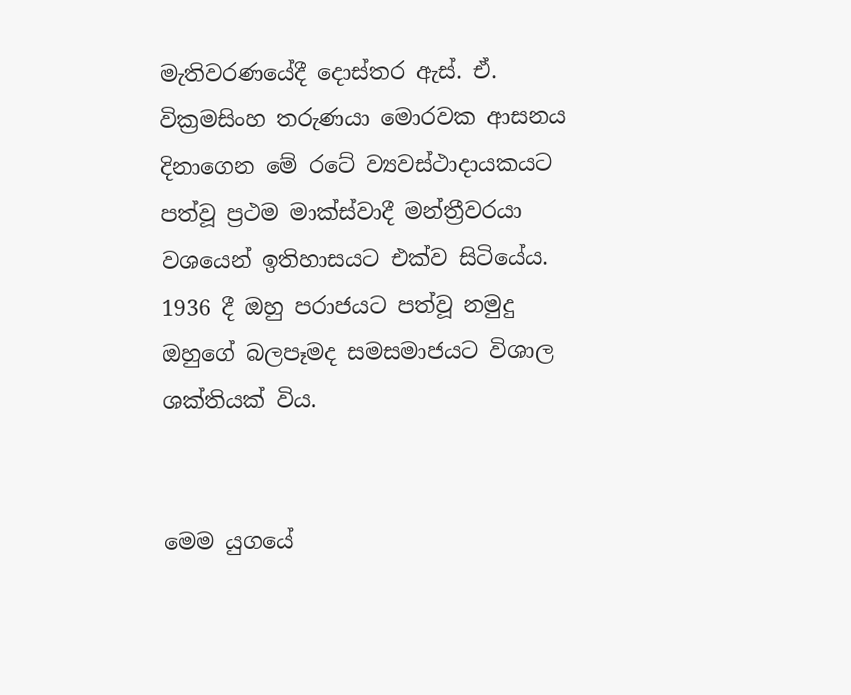මැතිවරණයේදී දොස්තර ඇස්. ඒ. වික්‍රමසිංහ තරුණයා මොරවක ආසනය දිනාගෙන මේ රටේ ව්‍යවස්ථාදායකයට  පත්වූ ප්‍රථම මාක්ස්වාදී මන්ත්‍රීවරයා වශයෙන් ඉතිහාසයට එක්ව සිටියේය. 1936 දී ඔහු පරාජයට පත්වූ නමුදු ඔහුගේ බලපෑමද සමසමාජයට විශාල ශක්තියක් විය.


මෙම යුගයේ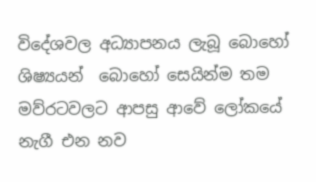විදේශවල අධ්‍යාපනය ලැබූ බොහෝ ශිෂ්‍යයන්  බොහෝ සෙයින්ම තම මව්රටවලට ආපසු ආවේ ලෝකයේ නැගී එන නව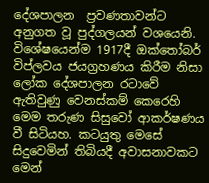දේශපාලන  ප්‍රවණතාවන්ට අනුගත වූ පුද්ගලයන් වශයෙනි. විශේෂයෙන්ම 1917දී ඔක්තෝබර් විප්ලවය ජයග්‍රහණය කිරීම නිසා ලෝක දේශපාලන රටාවේ ඇතිවුණු වෙනස්කම් කෙරෙහි මෙම තරුණ සිසුවෝ ආකර්ෂණය වී සිටියහ. කටයුතු මෙසේ සිදුවෙමින් තිබියදී අවාසනාවකට මෙන්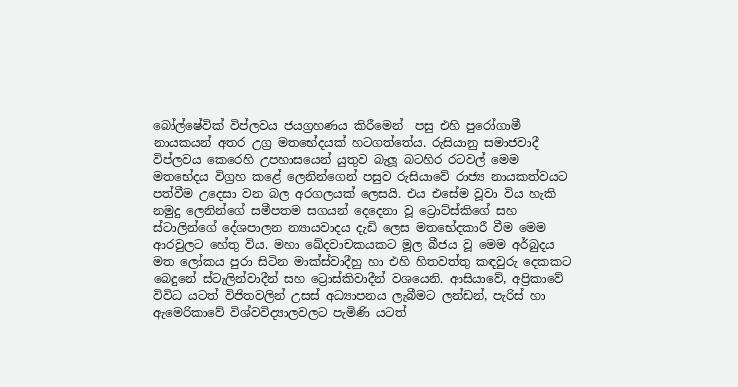බෝල්ෂේවික් විප්ලවය ජයග්‍රහණය කිරීමෙන්  පසු එහි පුරෝගාමී නායකයන් අතර උග්‍ර මතභේදයක් හටගත්තේය. රුසියානු සමාජවාදී විප්ලවය කෙරෙහි උපහාසයෙන් යුතුව බැලූ බටහිර රටවල් මෙම මතභේදය විග්‍රහ කළේ ලෙනින්ගෙන් පසුව රුසියාවේ රාජ්‍ය නායකත්වයට පත්වීම උදෙසා වන බල අරගලයක් ලෙසයි. එය එසේම වූවා විය හැකි නමුදු ලෙනින්ගේ සමීපතම සගයන් දෙදෙනා වූ ට්‍රොට්ස්කිගේ සහ ස්ටාලින්ගේ දේශපාලන න්‍යායවාදය දැඩි ලෙස මතභේදකාරී වීම මෙම ආරවුලට හේතු විය. මහා ඛේදවාචකයකට මූල බීජය වූ මෙම අර්බුදය මත ලෝකය පුරා සිටින මාක්ස්වාදීහු හා එහි හිතවත්තු කඳවුරු දෙකකට බෙදුනේ ස්ටැලින්වාදීන් සහ ට්‍රොස්කිවාදීන් වශයෙනි. ආසියාවේ, අප්‍රිකාවේ විවිධ යටත් විජිතවලින් උසස් අධ්‍යාපනය ලැබීමට ලන්ඩන්, පැරිස් හා ඇමෙරිකාවේ විශ්වවිද්‍යාලවලට පැමිණි යටත්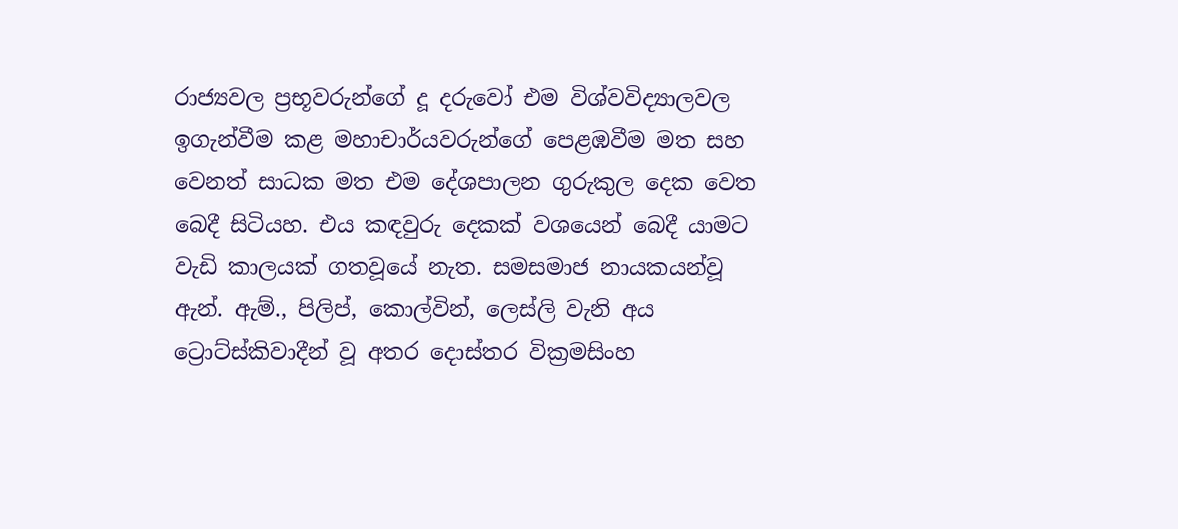රාජ්‍යවල ප්‍රභූවරුන්ගේ දූ දරුවෝ එම විශ්වවිද්‍යාලවල ඉගැන්වීම කළ මහාචාර්යවරුන්ගේ පෙළඹවීම මත සහ වෙනත් සාධක මත එම දේශපාලන ගුරුකුල දෙක වෙත බෙදී සිටියහ. එය කඳවුරු දෙකක් වශයෙන් බෙදී යාමට වැඩි කාලයක් ගතවූයේ නැත. සමසමාජ නායකයන්වූ ඇන්. ඇම්., පිලිප්, කොල්වින්, ලෙස්ලි වැනි අය ට්‍රොට්ස්කිවාදීන් වූ අතර දොස්තර වික්‍රමසිංහ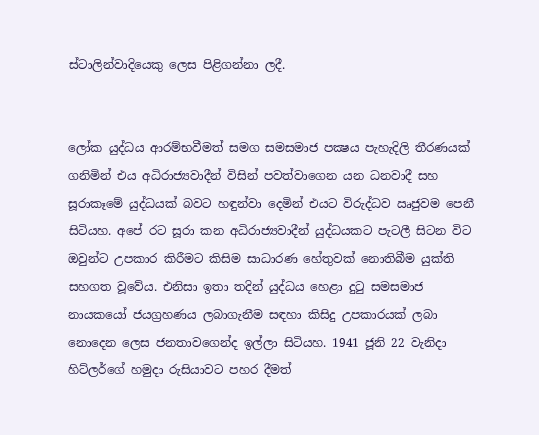ස්ටාලින්වාදියෙකු ලෙස පිළිගන්නා ලදී.


ලෝක යුද්ධය ආරම්භවීමත් සමග සමසමාජ පක්‍ෂය පැහැදිලි තීරණයක් ගනිමින් එය අධිරාජ්‍යවාදීන් විසින් පවත්වාගෙන යන ධනවාදී සහ සූරාකෑමේ යුද්ධයක් බවට හඳුන්වා දෙමින් එයට විරුද්ධව ඍජුවම පෙනී සිටියහ. අපේ රට සූරා කන අධිරාජ්‍යවාදීන් යුද්ධයකට පැටලී සිටන විට ඔවුන්ට උපකාර කිරීමට කිසිම සාධාරණ හේතුවක් නොතිබීම යුක්ති සහගත වූවේය. එනිසා ඉතා තදින් යුද්ධය හෙළා දුටු සමසමාජ නායකයෝ ජයග්‍රහණය ලබාගැනීම සඳහා කිසිදු උපකාරයක් ලබා නොදෙන ලෙස ජනතාවගෙන්ද ඉල්ලා සිටියහ. 1941 ජූනි 22 වැනිදා හිට්ලර්ගේ හමුදා රුසියාවට පහර දීමත්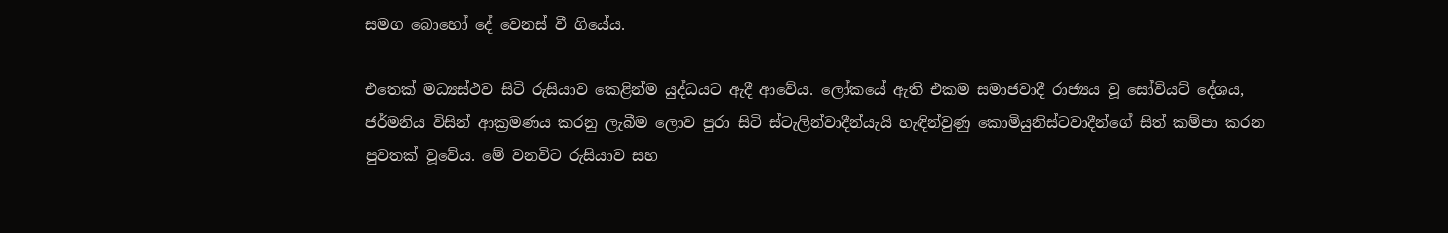සමග බොහෝ දේ වෙනස් වී ගියේය.

එතෙක් මධ්‍යස්ථව සිටි රුසියාව කෙළින්ම යුද්ධයට ඇදී ආවේය. ලෝකයේ ඇති එකම සමාජවාදී රාජ්‍යය වූ සෝවියට් දේශය, ජර්මනිය විසින් ආක්‍රමණය කරනු ලැබීම ලොව පුරා සිටි ස්ටැලින්වාදීන්යැයි හැඳින්වුණු කොමියුනිස්ටවාදීන්ගේ සිත් කම්පා කරන පුවතක් වූවේය. මේ වනවිට රුසියාව සහ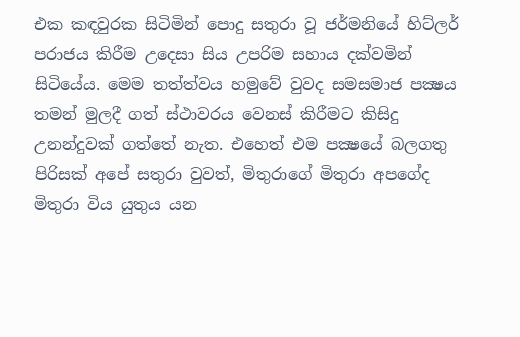එක කඳවුරක සිටිමින් පොදු සතුරා වූ ජර්මනියේ හිට්ලර් පරාජය කිරීම උදෙසා සිය උපරිම සහාය දක්වමින් සිටියේය. මෙම තත්ත්වය හමුවේ වුවද සමසමාජ පක්‍ෂය තමන් මුලදී ගත් ස්ථාවරය වෙනස් කිරීමට කිසිදු උනන්දුවක් ගත්තේ නැත. එහෙත් එම පක්‍ෂයේ බලගතු පිරිසක් අපේ සතුරා වුවත්, මිතුරාගේ මිතුරා අපගේද මිතුරා විය යුතුය යන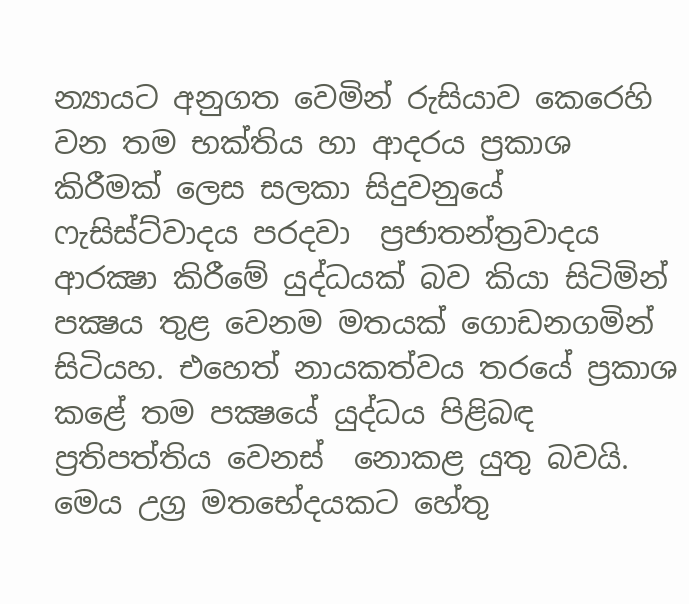න්‍යායට අනුගත වෙමින් රුසියාව කෙරෙහි වන තම භක්තිය හා ආදරය ප්‍රකාශ කිරීමක් ලෙස සලකා සිදුවනුයේ ෆැසිස්ට්වාදය පරදවා  ප්‍රජාතන්ත්‍රවාදය ආරක්‍ෂා කිරීමේ යුද්ධයක් බව කියා සිටිමින් පක්‍ෂය තුළ වෙනම මතයක් ගොඩනගමින් සිටියහ. එහෙත් නායකත්වය තරයේ ප්‍රකාශ කළේ තම පක්‍ෂයේ යුද්ධය පිළිබඳ ප්‍රතිපත්තිය වෙනස්  නොකළ යුතු බවයි. මෙය උග්‍ර මතභේදයකට හේතු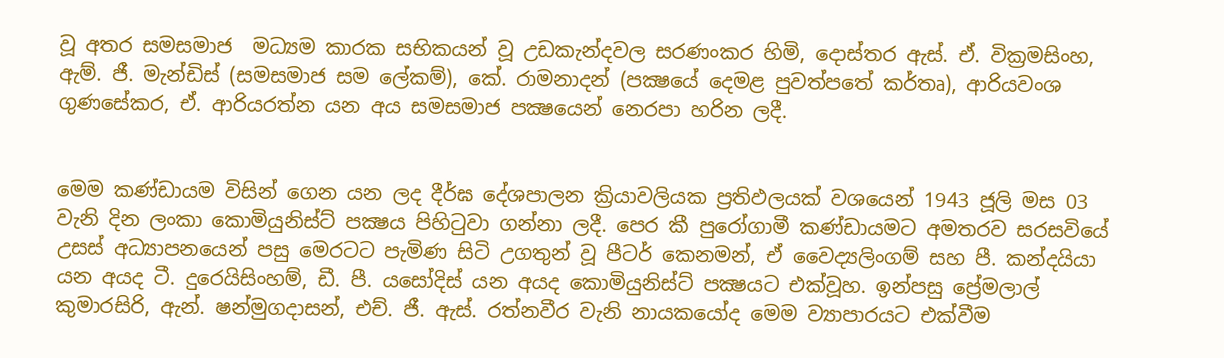වූ අතර සමසමාජ  මධ්‍යම කාරක සභිකයන් වූ උඩකැන්දවල සරණංකර හිමි, දොස්තර ඇස්. ඒ. වික්‍රමසිංහ, ඇම්. ජී. මැන්ඩිස් (සමසමාජ සම ලේකම්), කේ. රාමනාදන් (පක්‍ෂයේ දෙමළ පුවත්පතේ කර්තෘ), ආරියවංශ ගුණසේකර, ඒ. ආරියරත්න යන අය සමසමාජ පක්‍ෂයෙන් නෙරපා හරින ලදී.


මෙම කණ්ඩායම විසින් ගෙන යන ලද දීර්ඝ දේශපාලන ක්‍රියාවලියක ප්‍රතිඵලයක් වශයෙන් 1943 ජූලි මස 03 වැනි දින ලංකා කොමියුනිස්ට් පක්‍ෂය පිහිටුවා ගන්නා ලදී. පෙර කී පුරෝගාමී කණ්ඩායමට අමතරව සරසවියේ උසස් අධ්‍යාපනයෙන් පසු මෙරටට පැමිණ සිටි උගතුන් වූ පීටර් කෙනමන්, ඒ වෛද්‍යලිංගම් සහ පී. කන්දයියා යන අයද ටී. දුරෙයිසිංහම්, ඩී. පී. යසෝදිස් යන අයද කොමියුනිස්ට් පක්‍ෂයට එක්වූහ. ඉන්පසු ප්‍රේමලාල් කුමාරසිරි, ඇන්. ෂන්මුගදාසන්, එච්. ජී. ඇස්. රත්නවීර වැනි නායකයෝද මෙම ව්‍යාපාරයට එක්වීම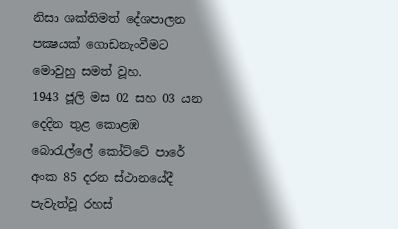නිසා ශක්තිමත් දේශපාලන පක්‍ෂයක් ගොඩනැංවීමට මොවුහු සමත් වූහ.
1943 ජූලි මස 02 සහ 03 යන දෙදින තුළ කොළඹ බොරැල්ලේ කෝට්ටේ පාරේ අංක 85 දරන ස්ථානයේදී පැවැත්වූ රහස්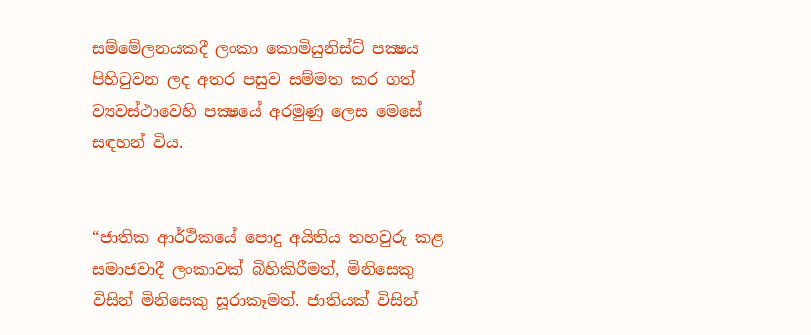සම්මේලනයකදී ලංකා කොමියුනිස්ට් පක්‍ෂය පිහිටුවන ලද අතර පසුව සම්මත කර ගත් ව්‍යවස්ථාවෙහි පක්‍ෂයේ අරමුණු ලෙස මෙසේ සඳහන් විය.


“ජාතික ආර්ථිකයේ පොදු අයිතිය තහවුරු කළ සමාජවාදී ලංකාවක් බිහිකිරීමත්, මිනිසෙකු විසින් මිනිසෙකු සූරාකෑමත්. ජාතියක් විසින්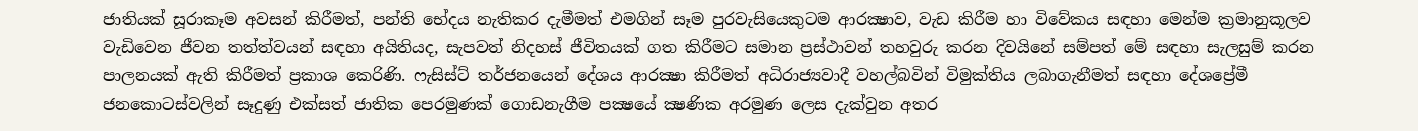ජාතියක් සූරාකෑම අවසන් කිරීමත්, පන්ති භේදය නැතිකර දැමීමත් එමගින් සෑම පුරවැසියෙකුටම ආරක්‍ෂාව, වැඩ කිරීම හා විවේකය සඳහා මෙන්ම ක්‍රමානුකූලව වැඩිවෙන ජීවන තත්ත්වයන් සඳහා අයිතියද, සැපවත් නිදහස් ජීවිතයක් ගත කිරීමට සමාන ප්‍රස්ථාවන් තහවුරු කරන දිවයිනේ සම්පත් මේ සඳහා සැලසුම් කරන පාලනයක් ඇති කිරීමත් ප්‍රකාශ කෙරිණි. ෆැසිස්ට් තර්ජනයෙන් දේශය ආරක්‍ෂා කිරීමත් අධිරාජ්‍යවාදී වහල්බවින් විමුක්තිය ලබාගැනීමත් සඳහා දේශප්‍රේමී ජනකොටස්වලින් සෑදුණු එක්සත් ජාතික පෙරමුණක් ගොඩනැගීම පක්‍ෂයේ ක්‍ෂණික අරමුණ ලෙස දැක්වුන අතර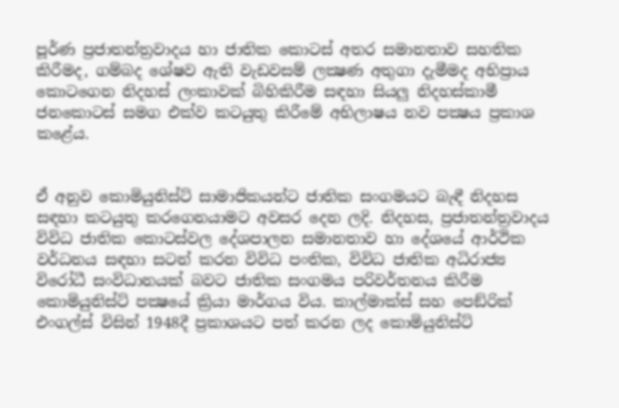පූර්ණ ප්‍රජාතන්ත්‍රවාදය හා ජාතික කොටස් අතර සමානතාව සහතික කිරීමද, ගම්බද ශේෂව ඇති වැඩවසම් ලක්‍ෂණ අතුගා දැමීමද අභිප්‍රාය කොටගෙන නිදහස් ලංකාවක් බිහිකිරීම සඳහා සියලු නිදහස්කාමී ජනකොටස් සමග එක්ව කටයුතු කිරීමේ අභිලාෂය නව පක්‍ෂය ප්‍රකාශ කළේය.


ඒ අනුව කොමියුනිස්ට් සාමාජිකයන්ට ජාතික සංගමයට බැඳී නිදහස සඳහා කටයුතු කරගෙනයාමට අවසර දෙන ලදි. නිදහස, ප්‍රජාතන්ත්‍රවාදය විවිධ ජාතික කොටස්වල දේශපාලන සමානතාව හා දේශයේ ආර්ථික වර්ධනය සඳහා සටන් කරන විවිධ පංතික, විවිධ ජාතික අධිරාජ්‍ය විරෝධී සංවිධානයක් බවට ජාතික සංගමය පරිවර්තනය කිරීම කොමියුනිස්ට් පක්‍ෂයේ ක්‍රියා මාර්ගය විය. කාල්මාක්ස් සහ පෙඞ්රික් එංගල්ස් විසින් 1948දී ප්‍රකාශයට පත් කරන ලද කොමියුනිස්ට්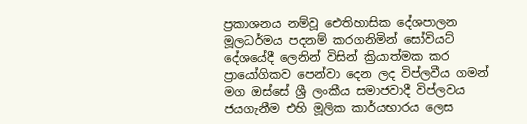ප්‍රකාශනය නම්වූ ඓතිහාසික දේශපාලන මූලධර්මය පදනම් කරගනිමින් සෝවියට් දේශයේදී ලෙනින් විසින් ක්‍රියාත්මක කර ප්‍රායෝගිකව පෙන්වා දෙන ලද විප්ලවීය ගමන් මග ඔස්සේ ශ්‍රී ලංකීය සමාජවාදී විප්ලවය ජයගැනීම එහි මූලික කාර්යභාරය ලෙස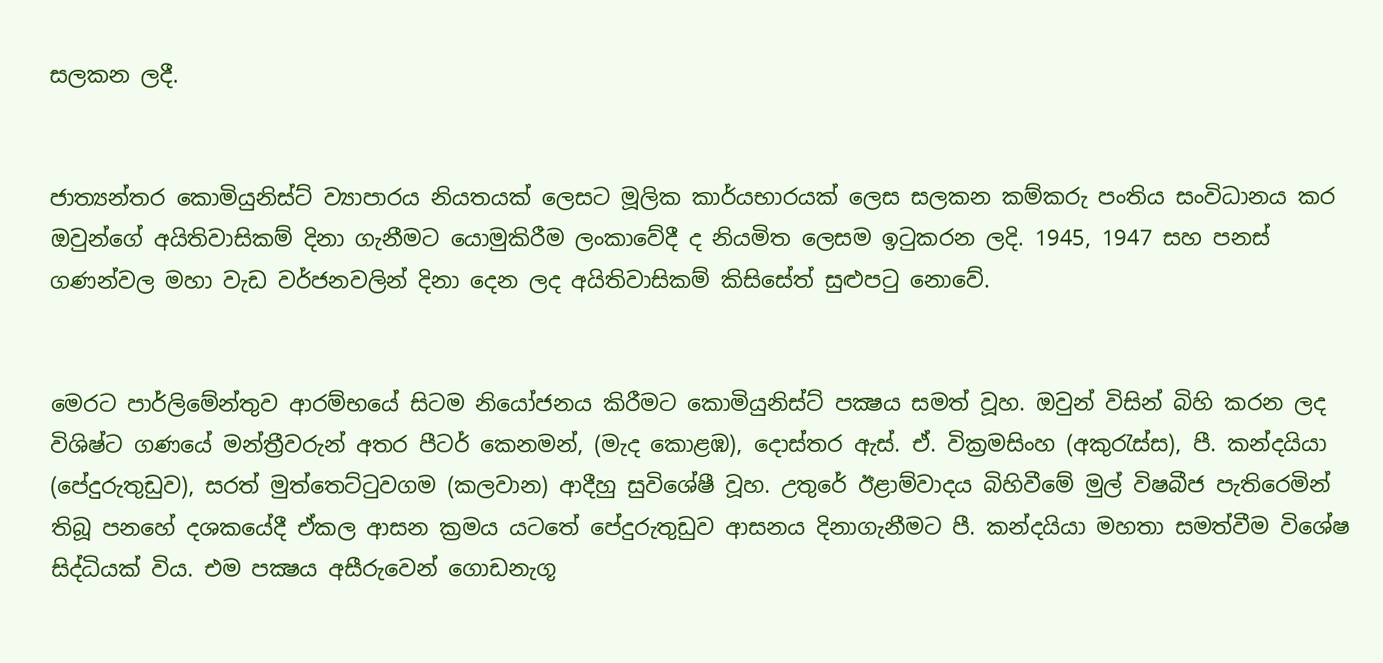සලකන ලදී.


ජාත්‍යන්තර කොමියුනිස්ට් ව්‍යාපාරය නියතයක් ලෙසට මූලික කාර්යභාරයක් ලෙස සලකන කම්කරු පංතිය සංවිධානය කර ඔවුන්ගේ අයිතිවාසිකම් දිනා ගැනීමට යොමුකිරීම ලංකාවේදී ද නියමිත ලෙසම ඉටුකරන ලදි. 1945, 1947 සහ පනස් ගණන්වල මහා වැඩ වර්ජනවලින් දිනා දෙන ලද අයිතිවාසිකම් කිසිසේත් සුළුපටු නොවේ.


මෙරට පාර්ලිමේන්තුව ආරම්භයේ සිටම නියෝජනය කිරීමට කොමියුනිස්ට් පක්‍ෂය සමත් වූහ. ඔවුන් විසින් බිහි කරන ලද විශිෂ්ට ගණයේ මන්ත්‍රීවරුන් අතර පීටර් කෙනමන්, (මැද කොළඹ), දොස්තර ඇස්. ඒ. වික්‍රමසිංහ (අකුරැස්ස), පී. කන්දයියා (පේදුරුතුඩුව), සරත් මුත්තෙට්ටුවගම (කලවාන) ආදීහු සුවිශේෂී වූහ. උතුරේ ඊළාම්වාදය බිහිවීමේ මුල් විෂබීජ පැතිරෙමින් තිබූ පනහේ දශකයේදී ඒකල ආසන ක්‍රමය යටතේ පේදුරුතුඩුව ආසනය දිනාගැනීමට පී. කන්දයියා මහතා සමත්වීම විශේෂ සිද්ධියක් විය. එම පක්‍ෂය අසීරුවෙන් ගොඩනැගූ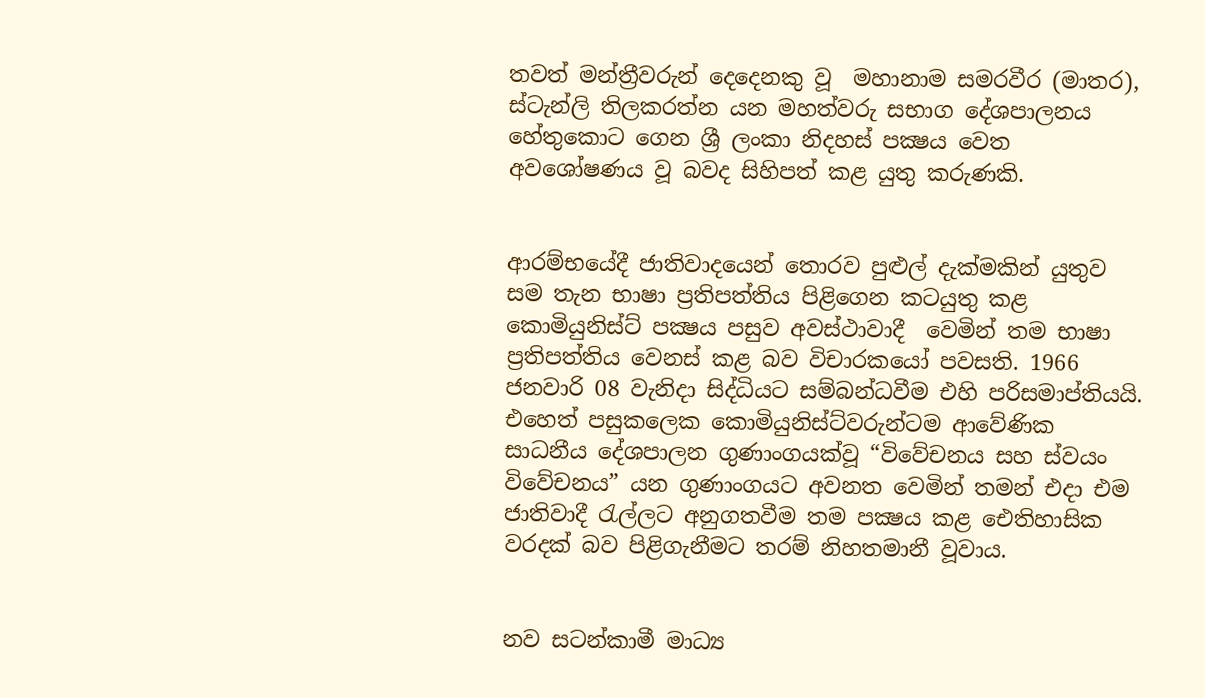තවත් මන්ත්‍රීවරුන් දෙදෙනකු වූ  මහානාම සමරවීර (මාතර), ස්ටැන්ලි තිලකරත්න යන මහත්වරු සභාග දේශපාලනය හේතුකොට ගෙන ශ්‍රී ලංකා නිදහස් පක්‍ෂය වෙත අවශෝෂණය වූ බවද සිහිපත් කළ යුතු කරුණකි.


ආරම්භයේදී ජාතිවාදයෙන් තොරව පුළුල් දැක්මකින් යුතුව සම තැන භාෂා ප්‍රතිපත්තිය පිළිගෙන කටයුතු කළ කොමියුනිස්ට් පක්‍ෂය පසුව අවස්ථාවාදී  වෙමින් තම භාෂා ප්‍රතිපත්තිය වෙනස් කළ බව විචාරකයෝ පවසති. 1966 ජනවාරි 08 වැනිදා සිද්ධියට සම්බන්ධවීම එහි පරිසමාප්තියයි. එහෙත් පසුකලෙක කොමියුනිස්ට්වරුන්ටම ආවේණික සාධනීය දේශපාලන ගුණාංගයක්වූ “විවේචනය සහ ස්වයං විවේචනය” යන ගුණාංගයට අවනත වෙමින් තමන් එදා එම ජාතිවාදී රැල්ලට අනුගතවීම තම පක්‍ෂය කළ ඓතිහාසික වරදක් බව පිළිගැනීමට තරම් නිහතමානී වූවාය.


නව සටන්කාමී මාධ්‍ය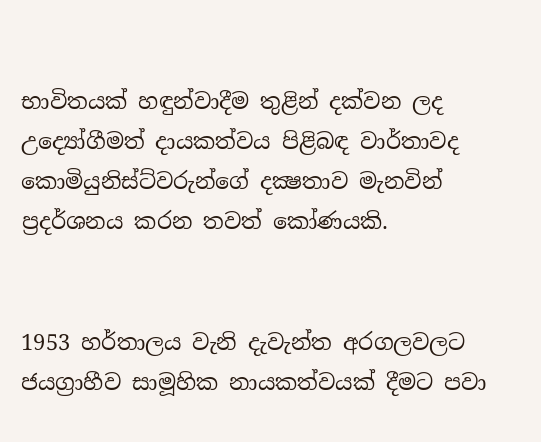භාවිතයක් හඳුන්වාදීම තුළින් දක්වන ලද උද්‍යෝගීමත් දායකත්වය පිළිබඳ වාර්තාවද කොමියුනිස්ට්වරුන්ගේ දක්‍ෂතාව මැනවින් ප්‍රදර්ශනය කරන තවත් කෝණයකි.


1953 හර්තාලය වැනි දැවැන්ත අරගලවලට ජයග්‍රාහීව සාමූහික නායකත්වයක් දීමට පවා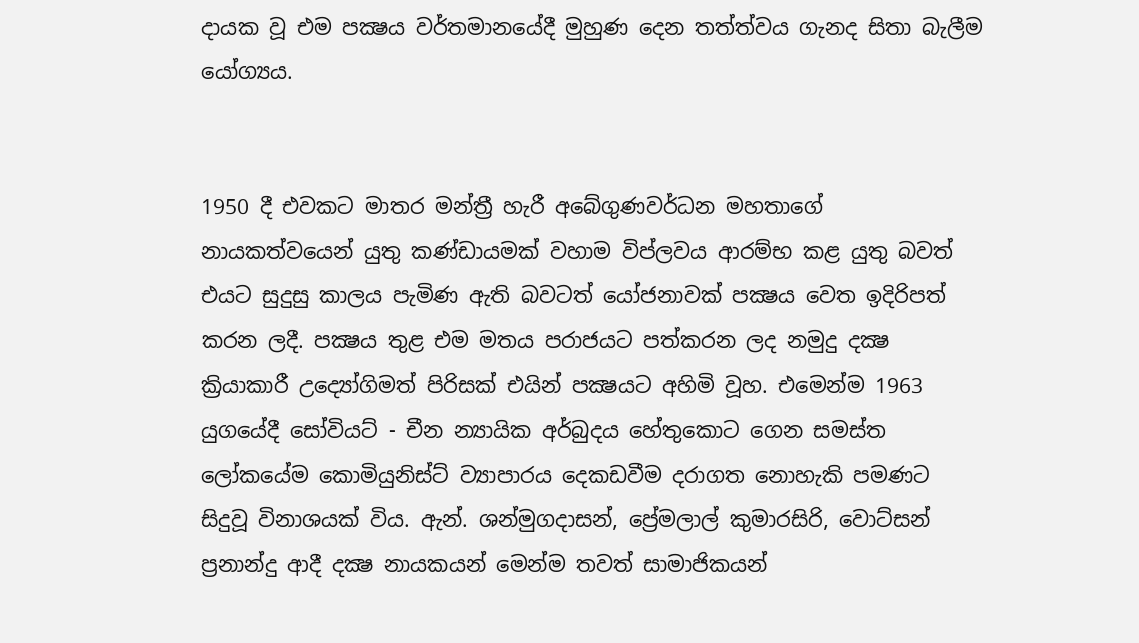දායක වූ එම පක්‍ෂය වර්තමානයේදී මුහුණ දෙන තත්ත්වය ගැනද සිතා බැලීම යෝග්‍යය.


1950 දී එවකට මාතර මන්ත්‍රී හැරී අබේගුණවර්ධන මහතාගේ  නායකත්වයෙන් යුතු කණ්ඩායමක් වහාම විප්ලවය ආරම්භ කළ යුතු බවත් එයට සුදුසු කාලය පැමිණ ඇති බවටත් යෝජනාවක් පක්‍ෂය වෙත ඉදිරිපත් කරන ලදී. පක්‍ෂය තුළ එම මතය පරාජයට පත්කරන ලද නමුදු දක්‍ෂ ක්‍රියාකාරී උද්‍යෝගිමත් පිරිසක් එයින් පක්‍ෂයට අහිමි වූහ. එමෙන්ම 1963 යුගයේදී සෝවියට් - චීන න්‍යායික අර්බුදය හේතුකොට ගෙන සමස්ත ලෝකයේම කොමියුනිස්ට් ව්‍යාපාරය දෙකඩවීම දරාගත නොහැකි පමණට සිදුවූ විනාශයක් විය. ඇන්. ශන්මුගදාසන්, ප්‍රේමලාල් කුමාරසිරි, වොට්සන් ප්‍රනාන්දු ආදී දක්‍ෂ නායකයන් මෙන්ම තවත් සාමාජිකයන්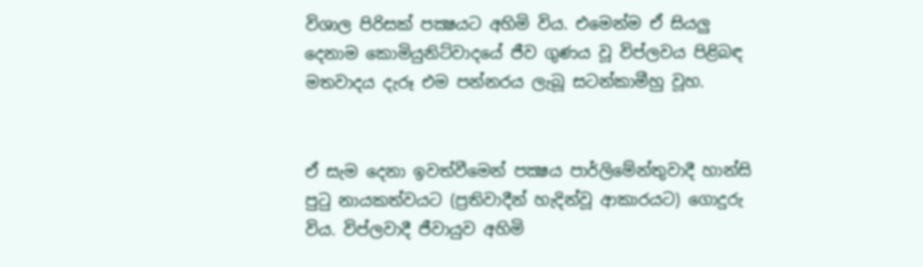විශාල පිරිසක් පක්‍ෂයට අහිමි විය. එමෙන්ම ඒ සියලු දෙනාම කොමියුනිට්වාදයේ ජීව ගුණය වූ විප්ලවය පිළිබඳ මතවාදය දැරූ එම පන්නරය ලැබූ සටන්කාමීහු වූහ.


ඒ සැම දෙනා ඉවත්වීමෙන් පක්‍ෂය පාර්ලිමේන්තුවාදී හාන්සි පුටු නායකත්වයට (ප්‍රතිවාදීන් හැදින්වූ ආකාරයට) ගොදුරු විය. විප්ලවාදී ජීවායුව අහිමි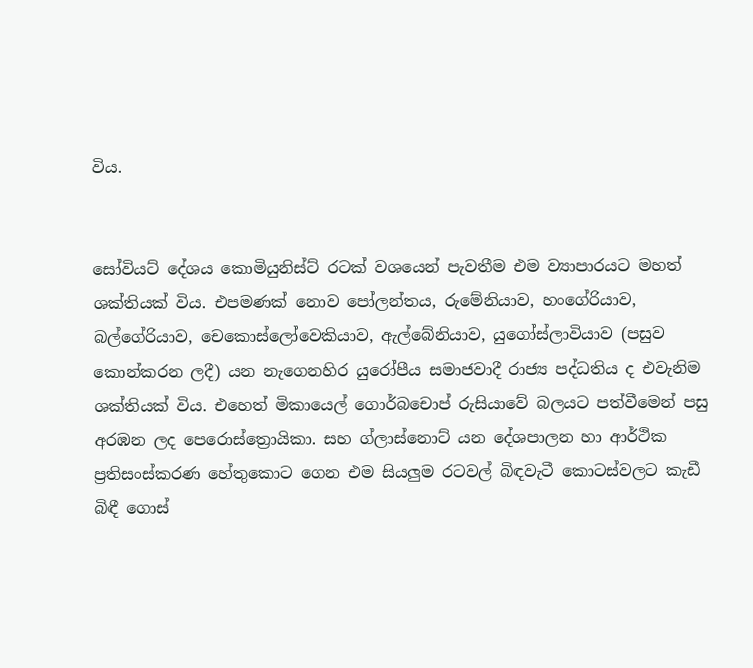විය.


සෝවියට් දේශය කොමියුනිස්ට් රටක් වශයෙන් පැවතීම එම ව්‍යාපාරයට මහත් ශක්තියක් විය. එපමණක් නොව පෝලන්තය, රුමේනියාව, හංගේරියාව, බල්ගේරියාව, චෙකොස්ලෝවෙකියාව, ඇල්බේනියාව, යුගෝස්ලාවියාව (පසුව කොන්කරන ලදී) යන නැගෙනහිර යුරෝපීය සමාජවාදී රාජ්‍ය පද්ධතිය ද එවැනිම ශක්තියක් විය. එහෙත් මිකායෙල් ගොර්බචොප් රුසියාවේ බලයට පත්වීමෙන් පසු අරඹන ලද පෙරොස්ත්‍රොයිකා. සහ ග්ලාස්නොට් යන දේශපාලන හා ආර්ථික ප්‍රතිසංස්කරණ හේතුකොට ගෙන එම සියලුම රටවල් බිඳවැටී කොටස්වලට කැඩී බිඳී ගොස්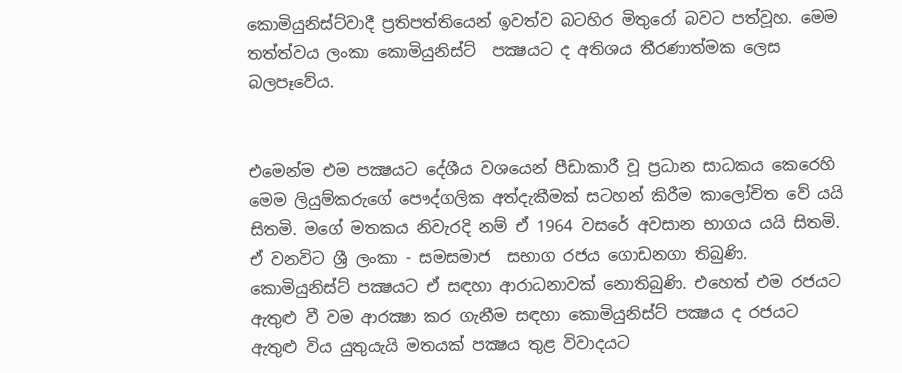කොමියුනිස්ට්වාදී ප්‍රතිපත්තියෙන් ඉවත්ව බටහිර මිතුරෝ බවට පත්වූහ. මෙම තත්ත්වය ලංකා කොමියුනිස්ට්  පක්‍ෂයට ද අතිශය තීරණාත්මක ලෙස බලපෑවේය.


එමෙන්ම එම පක්‍ෂයට දේශීය වශයෙන් පීඩාකාරී වූ ප්‍රධාන සාධකය කෙරෙහි මෙම ලියුම්කරුගේ පෞද්ගලික අත්දැකීමක් සටහන් කිරීම කාලෝචිත වේ යයි සිතමි. මගේ මතකය නිවැරදි නම් ඒ 1964 වසරේ අවසාන භාගය යයි සිතමි. ඒ වනවිට ශ්‍රී ලංකා - සමසමාජ  සභාග රජය ගොඩනගා තිබුණි. කොමියුනිස්ට් පක්‍ෂයට ඒ සඳහා ආරාධනාවක් නොතිබුණි. එහෙත් එම රජයට ඇතුළු වී වම ආරක්‍ෂා කර ගැනීම සඳහා කොමියුනිස්ට් පක්‍ෂය ද රජයට ඇතුළු විය යුතුයැයි මතයක් පක්‍ෂය තුළ විවාදයට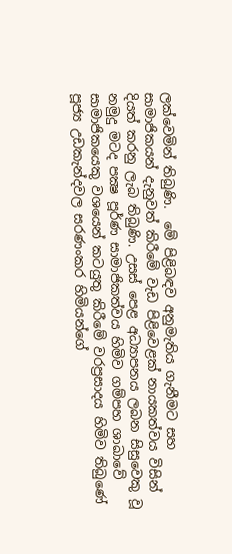ලක්වෙමින් තිබුණි.  මේ පිළිබඳව අනුමැතිය ගැනීමට සහ සාමාජිකයන් දැනුවත් කිරීමේ වැඩ පිළිවෙළක් නායකත්වය විසින් දියත් කරනු ලැබ තිබුණි. උසස් පෙළ අධ්‍යාපනය ලබන සිසුවෙකු වූ නමුදු මටද පක්‍ෂ පූර්ණ සාමාජිකත්වය හිමිව ගම්පහ ශාඛාවේ සාමාජිකයෙකු වශයෙන් කටයුතු කිරීමේ වරප්‍රසාදය හිමිව තිබුණේ පූජ්‍ය උඩකැන්දවල සරණංකර හිමියන්ගේ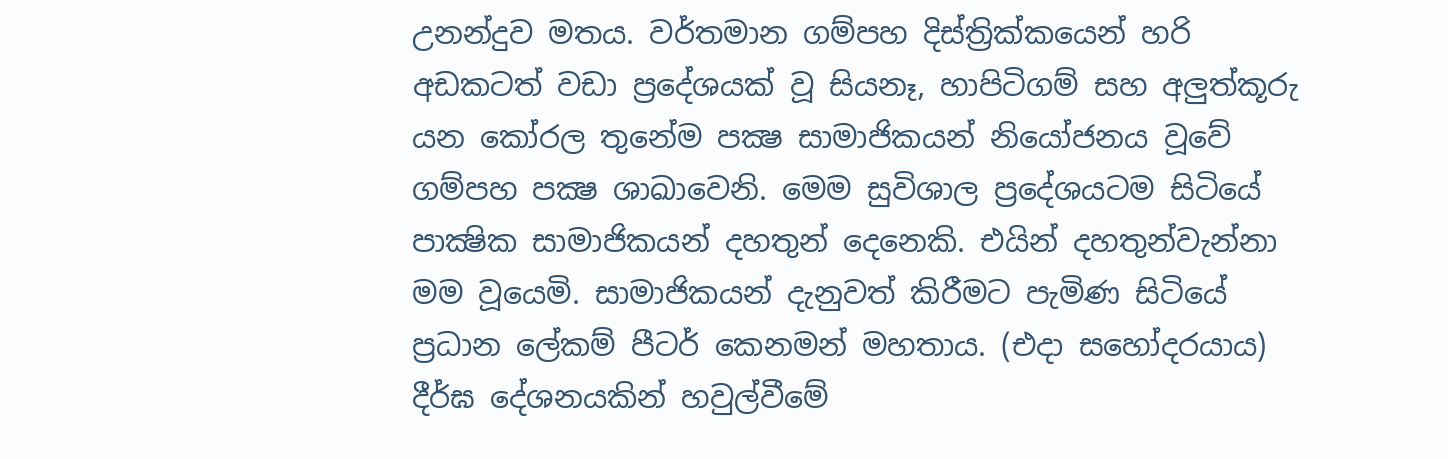උනන්දුව මතය. වර්තමාන ගම්පහ දිස්ත්‍රික්කයෙන් හරි අඩකටත් වඩා ප්‍රදේශයක් වූ සියනෑ, හාපිටිගම් සහ අලුත්කූරු යන කෝරල තුනේම පක්‍ෂ සාමාජිකයන් නියෝජනය වූවේ ගම්පහ පක්‍ෂ ශාඛාවෙනි. මෙම සුවිශාල ප්‍රදේශයටම සිටියේ පාක්‍ෂික සාමාජිකයන් දහතුන් දෙනෙකි. එයින් දහතුන්වැන්නා මම වූයෙමි. සාමාජිකයන් දැනුවත් කිරීමට පැමිණ සිටියේ ප්‍රධාන ලේකම් පීටර් කෙනමන් මහතාය. (එදා සහෝදරයාය) දීර්ඝ දේශනයකින් හවුල්වීමේ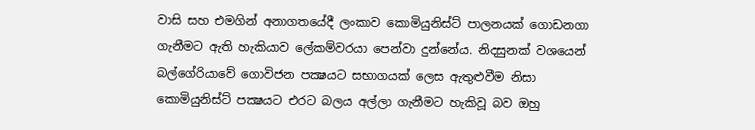වාසි සහ එමගින් අනාගතයේදී ලංකාව කොමියුනිස්ට් පාලනයක් ගොඩනගා ගැනීමට ඇති හැකියාව ලේකම්වරයා පෙන්වා දුන්නේය. නිදසුනක් වශයෙන් බල්ගේරියාවේ ගොවිජන පක්‍ෂයට සභාගයක් ලෙස ඇතුළුවීම නිසා කොමියුනිස්ට් පක්‍ෂයට එරට බලය අල්ලා ගැනීමට හැකිවූ බව ඔහු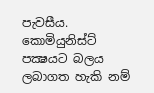පැවසීය. කොමියුනිස්ට් පක්‍ෂයට බලය ලබාගත හැකි නම්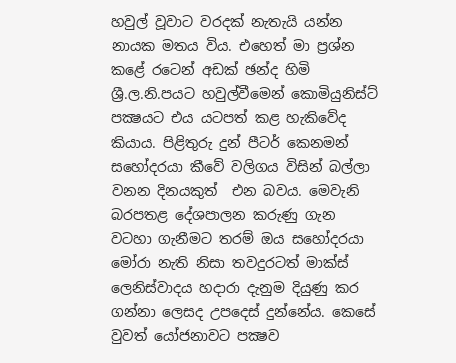හවුල් වූවාට වරදක් නැතැයි යන්න නායක මතය විය. එහෙත් මා ප්‍රශ්න කළේ රටෙන් අඩක් ඡන්ද හිමි ශ්‍රී.ල.නි.පයට හවුල්වීමෙන් කොමියුනිස්ට් පක්‍ෂයට එය යටපත් කළ හැකිවේද කියාය. පිළිතුරු දුන් පීටර් කෙනමන් සහෝදරයා කීවේ වලිගය විසින් බල්ලා වනන දිනයකුත්  එන බවය. මෙවැනි බරපතළ දේශපාලන කරුණු ගැන වටහා ගැනීමට තරම් ඔය සහෝදරයා මෝරා නැති නිසා තවදුරටත් මාක්ස් ලෙනිස්වාදය හදාරා දැනුම දියුණු කර ගන්නා ලෙසද උපදෙස් දුන්නේය. කෙසේ වුවත් යෝජනාවට පක්‍ෂව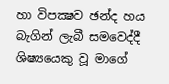හා විපක්‍ෂව ඡන්ද හය බැගින් ලැබී සමවෙද්දී ශිෂ්‍යයෙකු වූ මාගේ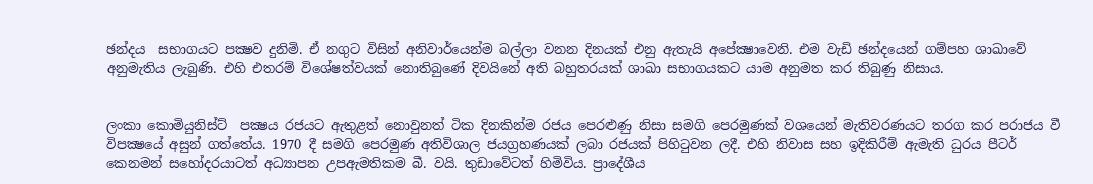ඡන්දය  සභාගයට පක්‍ෂව දුනිමි. ඒ නගුට විසින් අනිවාර්යෙන්ම බල්ලා වනන දිනයක් එනු ඇතැයි අපේක්‍ෂාවෙනි. එම වැඩි ඡන්දයෙන් ගම්පහ ශාඛාවේ අනුමැතිය ලැබුණි. එහි එතරම් විශේෂත්වයක් නොතිබුණේ දිවයිනේ අති බහුතරයක් ශාඛා සභාගයකට යාම අනුමත කර තිබුණු නිසාය.


ලංකා කොමියුනිස්ට්  පක්‍ෂය රජයට ඇතුළත් නොවුනත් ටික දිනකින්ම රජය පෙරළුණු නිසා සමගි පෙරමුණක් වශයෙන් මැතිවරණයට තරග කර පරාජය වී විපක්‍ෂයේ අසුන් ගත්තේය. 1970 දී සමගි පෙරමුණ අතිවිශාල ජයග්‍රහණයක් ලබා රජයක් පිහිටුවන ලදී. එහි නිවාස සහ ඉදිකිරීම් ඇමැති ධුරය පීටර් කෙනමන් සහෝදරයාටත් අධ්‍යාපන උපඇමතිකම බී. වයි. තුඩාවේටත් හිමිවිය. ප්‍රාදේශීය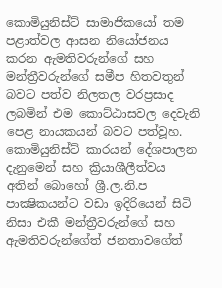කොමියුනිස්ට් සාමාජිකයෝ තම පළාත්වල ආසන නියෝජනය කරන ඇමතිවරුන්ගේ සහ මන්ත්‍රීවරුන්ගේ සමීප හිතවතුන් බවට පත්ව නිලතල වරප්‍රසාද ලබමින් එම කොට්ඨාසවල දෙවැනි පෙළ නායකයන් බවට පත්වූහ. කොමියුනිස්ට් කාරයන් දේශපාලන දැනුමෙන් සහ ක්‍රියාශීලීත්වය අතින් බොහෝ ශ්‍රී.ල.නි.ප පාක්‍ෂිකයන්ට වඩා ඉදිරියෙන් සිටි නිසා එකී මන්ත්‍රීවරුන්ගේ සහ ඇමතිවරුන්ගේත් ජනතාවගේත්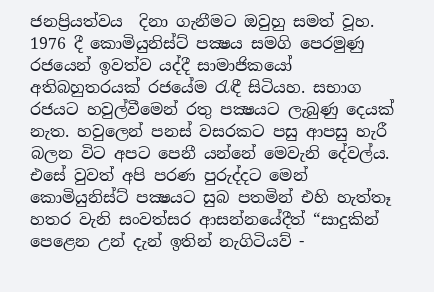ජනප්‍රියත්වය  දිනා ගැනීමට ඔවුහු සමත් වූහ. 1976 දී කොමියුනිස්ට් පක්‍ෂය සමගි පෙරමුණු රජයෙන් ඉවත්ව යද්දී සාමාජිකයෝ අතිබහුතරයක් රජයේම රැඳී සිටියහ. සභාග රජයට හවුල්වීමෙන් රතු පක්‍ෂයට ලැබුණු දෙයක් නැත. හවුලෙන් පනස් වසරකට පසු ආපසු හැරී බලන විට අපට පෙනී යන්නේ මෙවැනි දේවල්ය. එසේ වුවත් අපි පරණ පුරුද්දට මෙන් කොමියුනිස්ට් පක්‍ෂයට සුබ පතමින් එහි හැත්තෑ හතර වැනි සංවත්සර ආසන්නයේදීත් “සාදුකින් පෙළෙන උන් දැන් ඉතින් නැගිටියව් -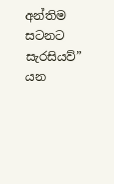අන්තිම සටනට සැරසියව්” යන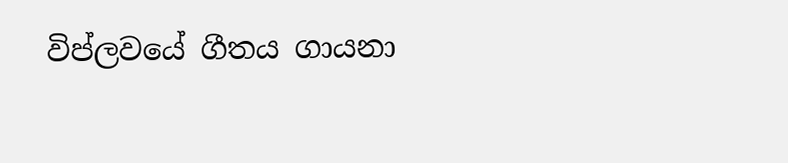විප්ලවයේ ගීතය ගායනා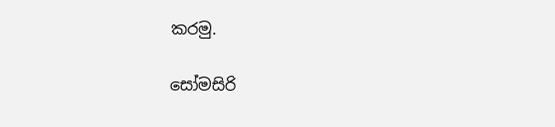කරමු.

සෝමසිරි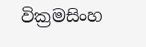වික්‍රමසිංහ